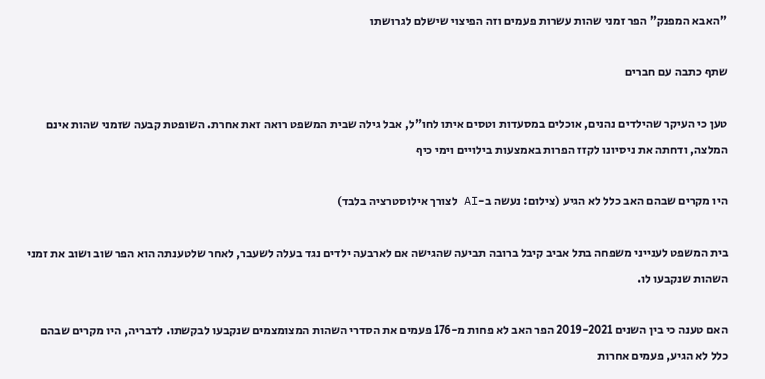"האבא המפנק" הפר זמני שהות עשרות פעמים וזה הפיצוי שישלם לגרושתו

שתף כתבה עם חברים

טען כי העיקר שהילדים נהנים, אוכלים במסעדות וטסים איתו לחו"ל, אבל גילה שבית המשפט רואה זאת אחרת. השופטת קבעה שזמני שהות אינם המלצה, ודחתה את ניסיונו לקזז הפרות באמצעות בילויים וימי כיף

היו מקרים שבהם האב כלל לא הגיע (צילום: נעשה ב-AI לצורך אילוסטרציה בלבד)

בית המשפט לענייני משפחה בתל אביב קיבל ברובה תביעה שהגישה אם לארבעה ילדים נגד בעלה לשעבר, לאחר שלטענתה הוא הפר שוב ושוב את זמני השהות שנקבעו לו.

האם טענה כי בין השנים 2019-2021 הפר האב לא פחות מ-176 פעמים את הסדרי השהות המצומצמים שנקבעו לבקשתו. לדבריה, היו מקרים שבהם כלל לא הגיע, פעמים אחרות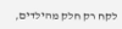לקח רק חלק מהילדים,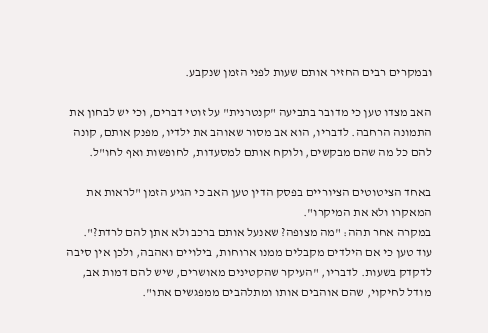ובמקרים רבים החזיר אותם שעות לפני הזמן שנקבע.

האב מצדו טען כי מדובר בתביעה "קנטרנית" על זוטי דברים, וכי יש לבחון את התמונה הרחבה. לדבריו, הוא אב מסור שאוהב את ילדיו, מפנק אותם, קונה להם כל מה שהם מבקשים, ולוקח אותם למסעדות, לחופשות ואף לחו"ל.

באחד הציטוטים הציוריים בפסק הדין טען האב כי הגיע הזמן "לראות את המאקרו ולא את המיקרו".
במקרה אחר תהה: "מה מצופה? שאנעל אותם ברכב ולא אתן להם לרדת?".
עוד טען כי אם הילדים מקבלים ממנו ארוחות, בילויים ואהבה, ולכן אין סיבה לדקדק בשעות. לדבריו, "העיקר שהקטינים מאושרים, שיש להם דמות אב, מודל לחיקוי, שהם אוהבים אותו ומתלהבים ממפגשים אתו".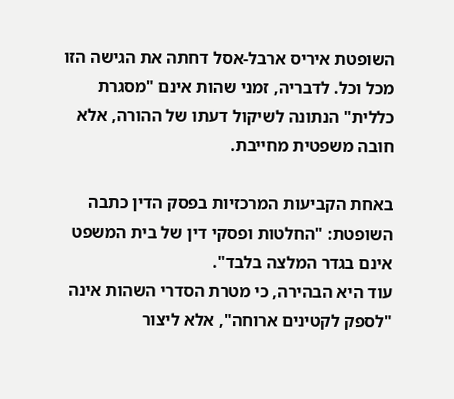השופטת איריס ארבל-אסל דחתה את הגישה הזו מכל וכל. לדבריה, זמני שהות אינם "מסגרת כללית" הנתונה לשיקול דעתו של ההורה, אלא חובה משפטית מחייבת.

באחת הקביעות המרכזיות בפסק הדין כתבה השופטת: "החלטות ופסקי דין של בית המשפט אינם בגדר המלצה בלבד".
עוד היא הבהירה, כי מטרת הסדרי השהות אינה "לספק לקטינים ארוחה", אלא ליצור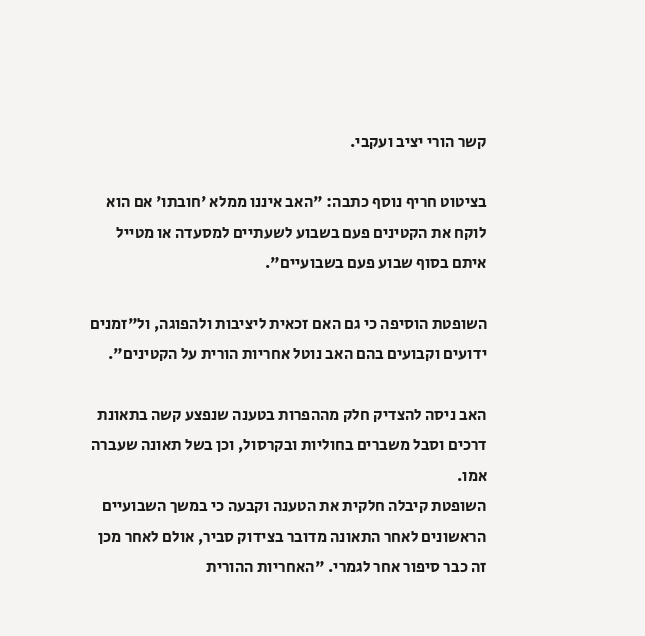קשר הורי יציב ועקבי.

בציטוט חריף נוסף כתבה: "האב איננו ממלא 'חובתו' אם הוא לוקח את הקטינים פעם בשבוע לשעתיים למסעדה או מטייל איתם בסוף שבוע פעם בשבועיים".

השופטת הוסיפה כי גם האם זכאית ליציבות ולהפוגה, ול"זמנים ידועים וקבועים בהם האב נוטל אחריות הורית על הקטינים".

האב ניסה להצדיק חלק מההפרות בטענה שנפצע קשה בתאונת דרכים וסבל משברים בחוליות ובקרסול, וכן בשל תאונה שעברה אמו.
השופטת קיבלה חלקית את הטענה וקבעה כי במשך השבועיים הראשונים לאחר התאונה מדובר בצידוק סביר, אולם לאחר מכן זה כבר סיפור אחר לגמרי. "האחריות ההורית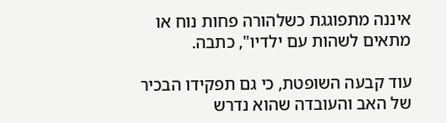איננה מתפוגגת כשלהורה פחות נוח או מתאים לשהות עם ילדיו", כתבה.

עוד קבעה השופטת, כי גם תפקידו הבכיר של האב והעובדה שהוא נדרש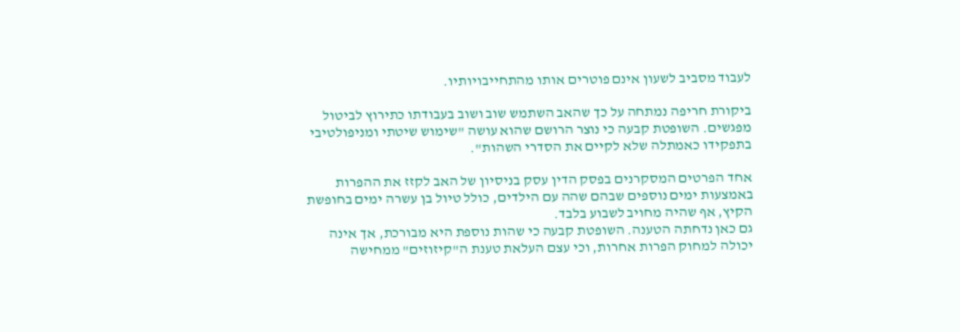לעבוד מסביב לשעון אינם פוטרים אותו מהתחייבויותיו.

ביקורת חריפה נמתחה על כך שהאב השתמש שוב ושוב בעבודתו כתירוץ לביטול מפגשים. השופטת קבעה כי נוצר הרושם שהוא עושה "שימוש שיטתי ומניפולטיבי בתפקידו כאמתלה שלא לקיים את הסדרי השהות".

אחד הפרטים המסקרנים בפסק הדין עסק בניסיון של האב לקזז את ההפרות באמצעות ימים נוספים שבהם שהה עם הילדים, כולל טיול בן עשרה ימים בחופשת הקיץ, אף שהיה מחויב לשבוע בלבד.
גם כאן נדחתה הטענה. השופטת קבעה כי שהות נוספת היא מבורכת, אך אינה יכולה למחוק הפרות אחרות, וכי עצם העלאת טענת ה"קיזוזים" ממחישה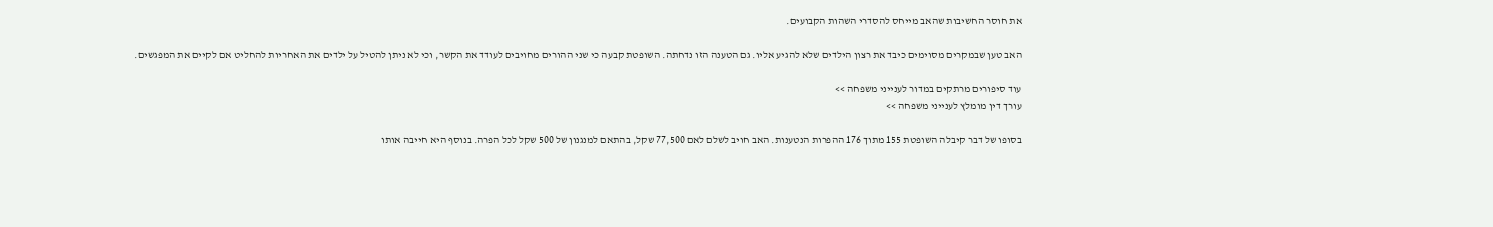את חוסר החשיבות שהאב מייחס להסדרי השהות הקבועים.

האב טען שבמקרים מסוימים כיבד את רצון הילדים שלא להגיע אליו. גם הטענה הזו נדחתה. השופטת קבעה כי שני ההורים מחויבים לעודד את הקשר, וכי לא ניתן להטיל על ילדים את האחריות להחליט אם לקיים את המפגשים.

עוד סיפורים מרתקים במדור לענייני משפחה >>
עורך דין מומלץ לענייני משפחה >>

בסופו של דבר קיבלה השופטת 155 מתוך 176 ההפרות הנטענות. האב חויב לשלם לאם 77,500 שקל, בהתאם למנגנון של 500 שקל לכל הפרה. בנוסף היא חייבה אותו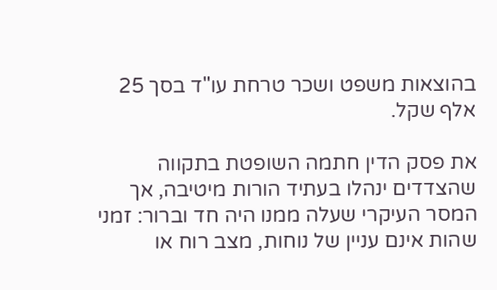בהוצאות משפט ושכר טרחת עו"ד בסך 25 אלף שקל.

את פסק הדין חתמה השופטת בתקווה שהצדדים ינהלו בעתיד הורות מיטיבה, אך המסר העיקרי שעלה ממנו היה חד וברור: זמני שהות אינם עניין של נוחות, מצב רוח או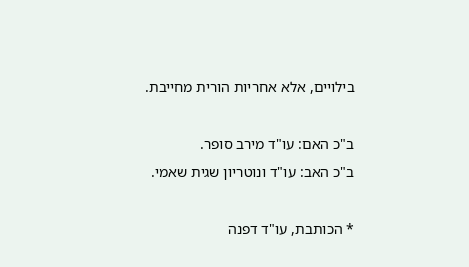בילויים, אלא אחריות הורית מחייבת.

ב"כ האם: עו"ד מירב סופר.
ב"כ האב: עו"ד ונוטריון שגית שאמי.

* הכותבת, עו"ד דפנה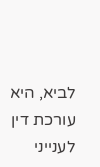לביא, היא עורכת דין לענייני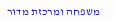משפחה ומרכזת מדור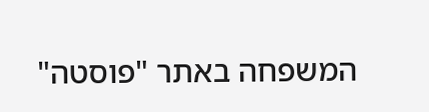המשפחה באתר "פוסטה"